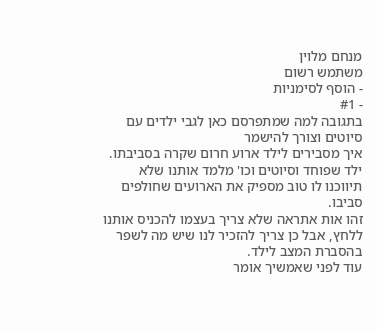מנחם מלוין
משתמש רשום
- הוסף לסימניות
- #1
בתגובה למה שמתפרסם כאן לגבי ילדים עם סיוטים וצורך להישמר
איך מסבירים לילד ארוע חרום שקרה בסביבתו.
ילד שפוחד וסיוטים וכו' מלמד אותנו שלא תיווכנו לו טוב מספיק את הארועים שחולפים סביבו.
זהו אות אתראה שלא צריך בעצמו להכניס אותנו ללחץ, אבל כן צריך להזכיר לנו שיש מה לשפר בהסברת המצב לילד.
עוד לפני שאמשיך אומר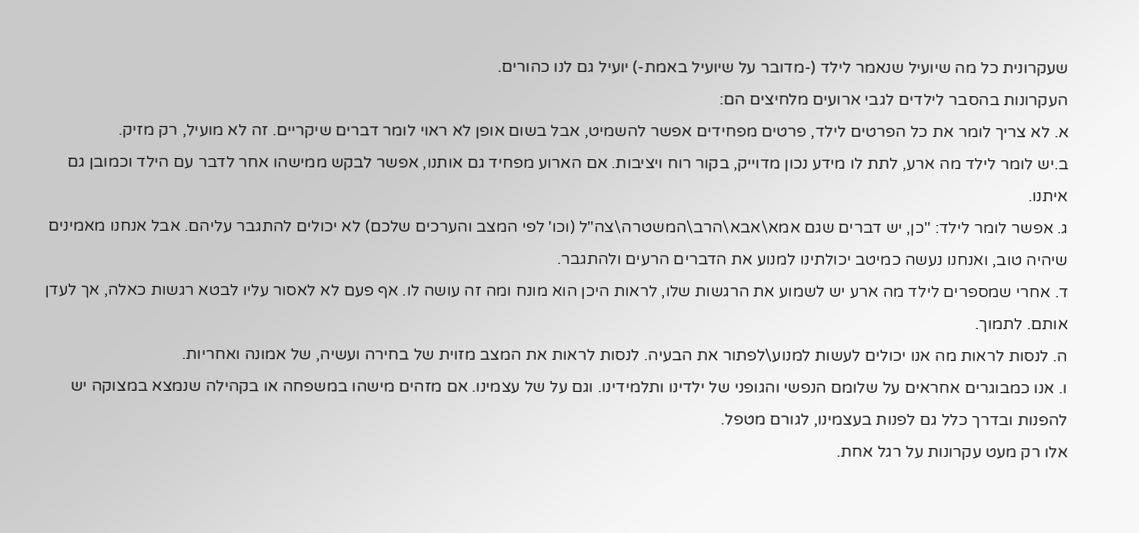שעקרונית כל מה שיועיל שנאמר לילד (-מדובר על שיועיל באמת-) יועיל גם לנו כהורים.
העקרונות בהסבר לילדים לגבי ארועים מלחיצים הם:
א. לא צריך לומר את כל הפרטים לילד, פרטים מפחידים אפשר להשמיט, אבל בשום אופן לא ראוי לומר דברים שיקריים. זה לא מועיל, רק מזיק.
ב.יש לומר לילד מה ארע, לתת לו מידע נכון מדוייק, בקור רוח ויציבות. אם הארוע מפחיד גם אותנו, אפשר לבקש ממישהו אחר לדבר עם הילד וכמובן גם איתנו.
ג. אפשר לומר לילד: "כן, יש דברים שגם אמא\אבא\הרב\המשטרה\צה"ל (וכו' לפי המצב והערכים שלכם) לא יכולים להתגבר עליהם. אבל אנחנו מאמינים שיהיה טוב, ואנחנו נעשה כמיטב יכולתינו למנוע את הדברים הרעים ולהתגבר.
ד. אחרי שמספרים לילד מה ארע יש לשמוע את הרגשות שלו, לראות היכן הוא מונח ומה זה עושה לו. אף פעם לא לאסור עליו לבטא רגשות כאלה, אך לעדן אותם. לתמוך.
ה. לנסות לראות מה אנו יכולים לעשות למנוע\לפתור את הבעיה. לנסות לראות את המצב מזוית של בחירה ועשיה, של אמונה ואחריות.
ו. אנו כמבוגרים אחראים על שלומם הנפשי והגופני של ילדינו ותלמידינו. וגם על של עצמינו. אם מזהים מישהו במשפחה או בקהילה שנמצא במצוקה יש להפנות ובדרך כלל גם לפנות בעצמינו, לגורם מטפל.
אלו רק מעט עקרונות על רגל אחת.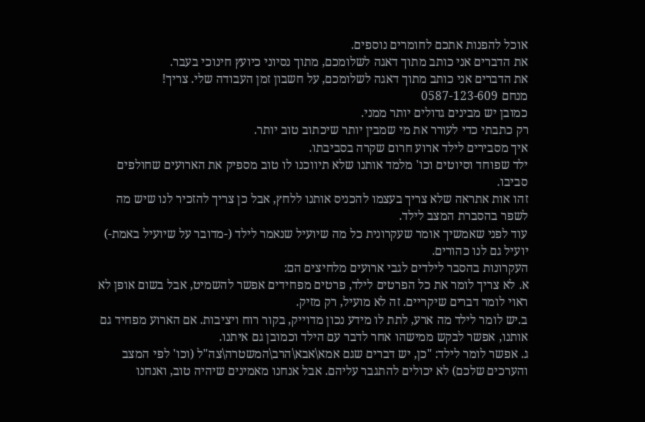אוכל להפנות אתכם לחומרים נוספים.
את הדברים אני כותב מתוך דאגה לשלומכם, מתוך נסיוני כיועץ חינוכי בעבר.
את הדברים אני כותב מתוך דאגה לשלומכם, על חשבון זמן העבודה שלי. צריך!
מנחם 0587-123-609
כמובן יש מבינים גדולים יותר ממני.
רק כתבתי כדי לעורר את מי שמבין יותר שיכתוב טוב יותר.
איך מסבירים לילד ארוע חרום שקרה בסביבתו.
ילד שפוחד וסיוטים וכו' מלמד אותנו שלא תיווכנו לו טוב מספיק את הארועים שחולפים סביבו.
זהו אות אתראה שלא צריך בעצמו להכניס אותנו ללחץ, אבל כן צריך להזכיר לנו שיש מה לשפר בהסברת המצב לילד.
עוד לפני שאמשיך אומר שעקרונית כל מה שיועיל שנאמר לילד (-מדובר על שיועיל באמת-) יועיל גם לנו כהורים.
העקרונות בהסבר לילדים לגבי ארועים מלחיצים הם:
א. לא צריך לומר את כל הפרטים לילד, פרטים מפחידים אפשר להשמיט, אבל בשום אופן לא ראוי לומר דברים שיקריים. זה לא מועיל, רק מזיק.
ב.יש לומר לילד מה ארע, לתת לו מידע נכון מדוייק, בקור רוח ויציבות. אם הארוע מפחיד גם אותנו, אפשר לבקש ממישהו אחר לדבר עם הילד וכמובן גם איתנו.
ג. אפשר לומר לילד: "כן, יש דברים שגם אמא\אבא\הרב\המשטרה\צה"ל (וכו' לפי המצב והערכים שלכם) לא יכולים להתגבר עליהם. אבל אנחנו מאמינים שיהיה טוב, ואנחנו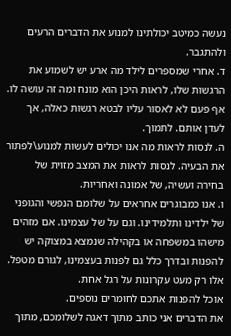נעשה כמיטב יכולתינו למנוע את הדברים הרעים ולהתגבר.
ד. אחרי שמספרים לילד מה ארע יש לשמוע את הרגשות שלו, לראות היכן הוא מונח ומה זה עושה לו. אף פעם לא לאסור עליו לבטא רגשות כאלה, אך לעדן אותם. לתמוך.
ה. לנסות לראות מה אנו יכולים לעשות למנוע\לפתור את הבעיה. לנסות לראות את המצב מזוית של בחירה ועשיה, של אמונה ואחריות.
ו. אנו כמבוגרים אחראים על שלומם הנפשי והגופני של ילדינו ותלמידינו. וגם על של עצמינו. אם מזהים מישהו במשפחה או בקהילה שנמצא במצוקה יש להפנות ובדרך כלל גם לפנות בעצמינו, לגורם מטפל.
אלו רק מעט עקרונות על רגל אחת.
אוכל להפנות אתכם לחומרים נוספים.
את הדברים אני כותב מתוך דאגה לשלומכם, מתוך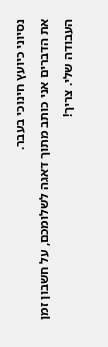נסיוני כיועץ חינוכי בעבר.
את הדברים אני כותב מתוך דאגה לשלומכם, על חשבון זמן העבודה שלי. צריך!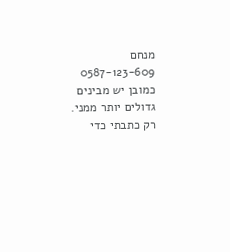מנחם 0587-123-609
כמובן יש מבינים גדולים יותר ממני.
רק כתבתי כדי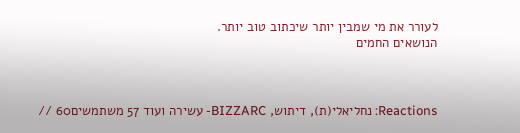לעורר את מי שמבין יותר שיכתוב טוב יותר.
הנושאים החמים



Reactions: נחליאלי(ת), דיתוש, BIZZARC- עשירה ועוד 57 משתמשים60 //